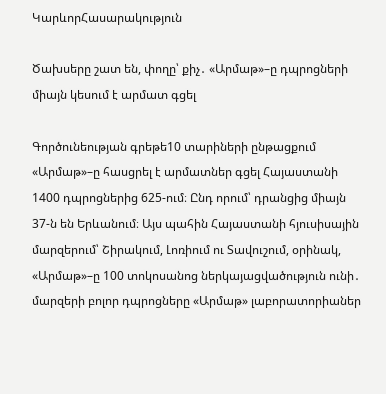ԿարևորՀասարակություն

Ծախսերը շատ են, փողը՝ քիչ․ «Արմաթ»–ը դպրոցների միայն կեսում է արմատ գցել

Գործունեության գրեթե10 տարիների ընթացքում «Արմաթ»–ը հասցրել է արմատներ գցել Հայաստանի 1400 դպրոցներից 625-ում։ Ընդ որում՝ դրանցից միայն 37-ն են Երևանում։ Այս պահին Հայաստանի հյուսիսային մարզերում՝ Շիրակում, Լոռիում ու Տավուշում, օրինակ, «Արմաթ»–ը 100 տոկոսանոց ներկայացվածություն ունի․ մարզերի բոլոր դպրոցները «Արմաթ» լաբորատորիաներ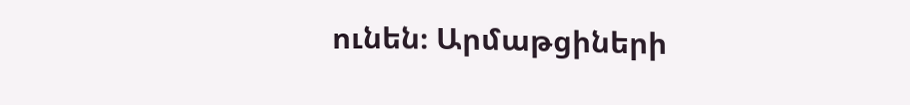ունեն։ Արմաթցիների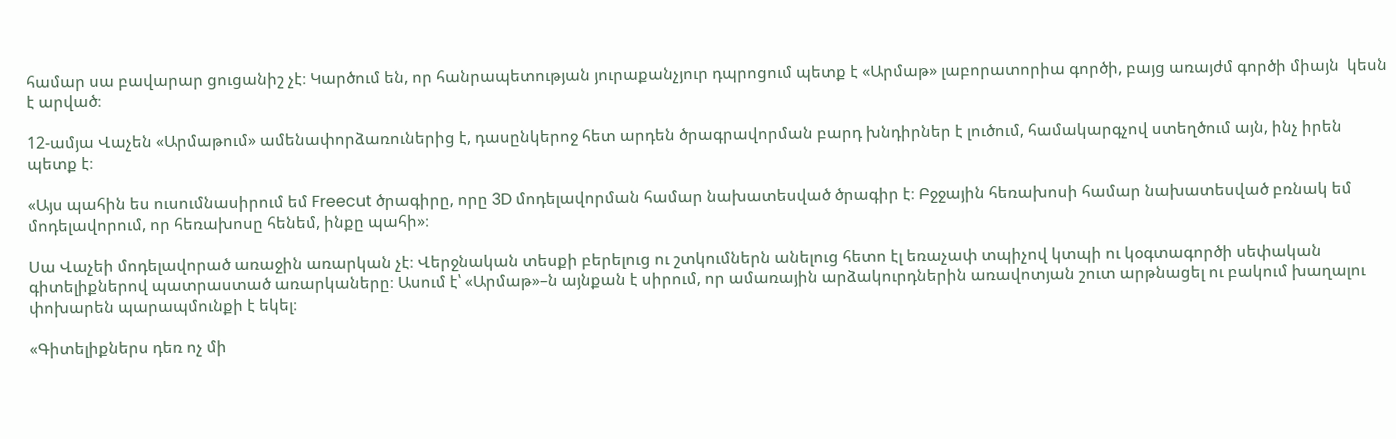համար սա բավարար ցուցանիշ չէ։ Կարծում են, որ հանրապետության յուրաքանչյուր դպրոցում պետք է «Արմաթ» լաբորատորիա գործի, բայց առայժմ գործի միայն  կեսն է արված։

12-ամյա Վաչեն «Արմաթում» ամենափորձառուներից է, դասընկերոջ հետ արդեն ծրագրավորման բարդ խնդիրներ է լուծում, համակարգչով ստեղծում այն, ինչ իրեն պետք է։

«Այս պահին ես ուսումնասիրում եմ Freecut ծրագիրը, որը 3D մոդելավորման համար նախատեսված ծրագիր է։ Բջջային հեռախոսի համար նախատեսված բռնակ եմ մոդելավորում, որ հեռախոսը հենեմ, ինքը պահի»։

Սա Վաչեի մոդելավորած առաջին առարկան չէ։ Վերջնական տեսքի բերելուց ու շտկումներն անելուց հետո էլ եռաչափ տպիչով կտպի ու կօգտագործի սեփական գիտելիքներով պատրաստած առարկաները։ Ասում է՝ «Արմաթ»–ն այնքան է սիրում, որ ամառային արձակուրդներին առավոտյան շուտ արթնացել ու բակում խաղալու փոխարեն պարապմունքի է եկել։

«Գիտելիքներս դեռ ոչ մի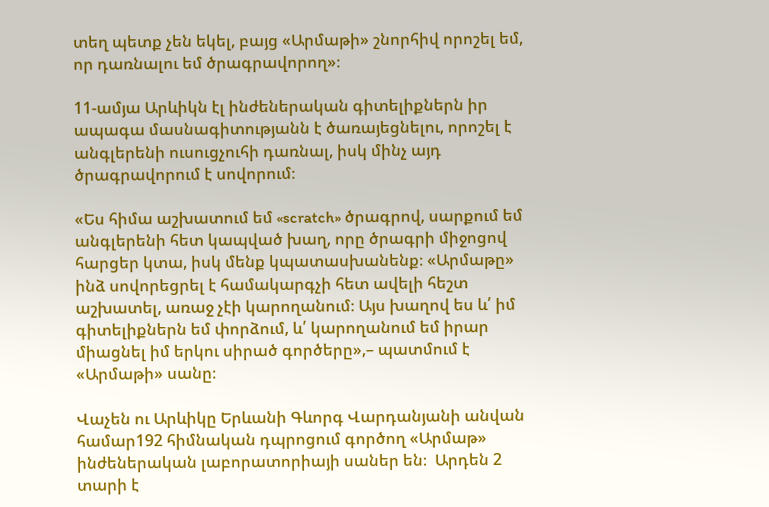տեղ պետք չեն եկել, բայց «Արմաթի» շնորհիվ որոշել եմ, որ դառնալու եմ ծրագրավորող»։

11-ամյա Արևիկն էլ ինժեներական գիտելիքներն իր ապագա մասնագիտությանն է ծառայեցնելու, որոշել է անգլերենի ուսուցչուհի դառնալ, իսկ մինչ այդ ծրագրավորում է սովորում։

«Ես հիմա աշխատում եմ «scratch» ծրագրով, սարքում եմ անգլերենի հետ կապված խաղ, որը ծրագրի միջոցով հարցեր կտա, իսկ մենք կպատասխանենք։ «Արմաթը» ինձ սովորեցրել է համակարգչի հետ ավելի հեշտ աշխատել, առաջ չէի կարողանում։ Այս խաղով ես և՛ իմ գիտելիքներն եմ փորձում, և՛ կարողանում եմ իրար միացնել իմ երկու սիրած գործերը»,– պատմում է «Արմաթի» սանը։

Վաչեն ու Արևիկը Երևանի Գևորգ Վարդանյանի անվան համար192 հիմնական դպրոցում գործող «Արմաթ» ինժեներական լաբորատորիայի սաներ են։  Արդեն 2 տարի է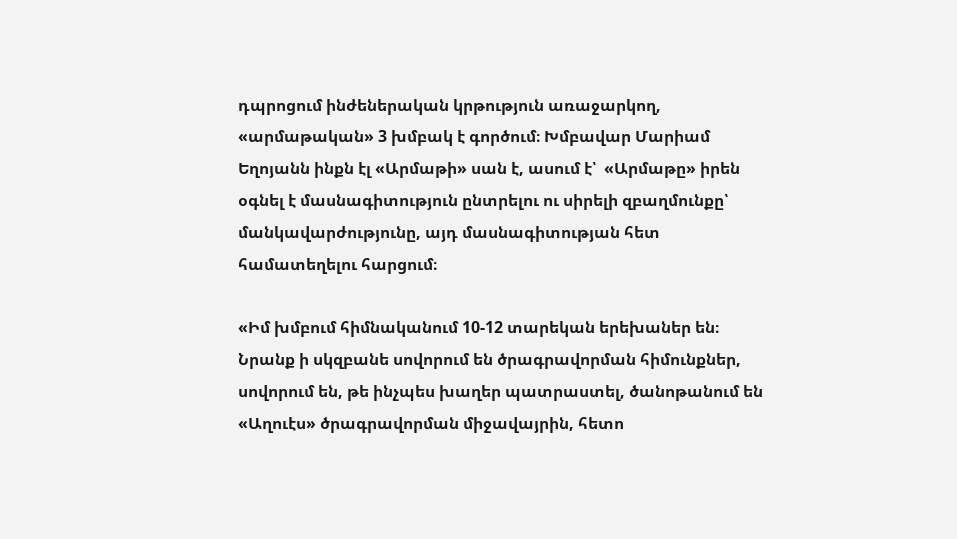դպրոցում ինժեներական կրթություն առաջարկող, «արմաթական» 3 խմբակ է գործում։ Խմբավար Մարիամ Եղոյանն ինքն էլ «Արմաթի» սան է, ասում է՝  «Արմաթը» իրեն օգնել է մասնագիտություն ընտրելու ու սիրելի զբաղմունքը՝ մանկավարժությունը, այդ մասնագիտության հետ համատեղելու հարցում։

«Իմ խմբում հիմնականում 10-12 տարեկան երեխաներ են։ Նրանք ի սկզբանե սովորում են ծրագրավորման հիմունքներ, սովորում են, թե ինչպես խաղեր պատրաստել, ծանոթանում են «Աղուէս» ծրագրավորման միջավայրին, հետո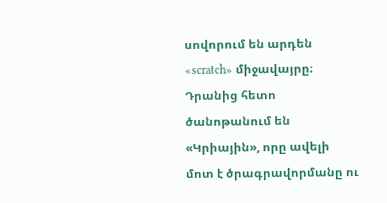սովորում են արդեն «scratch» միջավայրը։ Դրանից հետո ծանոթանում են «Կրիային», որը ավելի մոտ է ծրագրավորմանը ու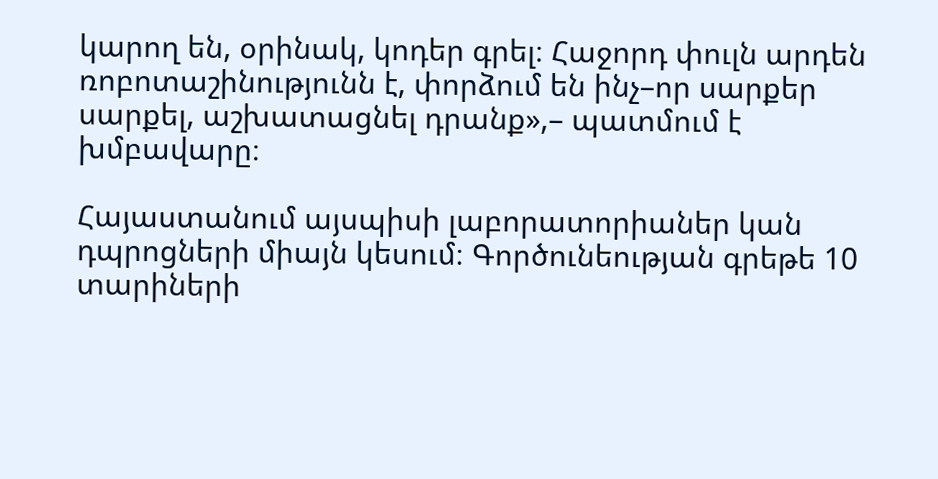կարող են, օրինակ, կոդեր գրել։ Հաջորդ փուլն արդեն ռոբոտաշինությունն է, փորձում են ինչ–որ սարքեր սարքել, աշխատացնել դրանք»,– պատմում է խմբավարը։

Հայաստանում այսպիսի լաբորատորիաներ կան դպրոցների միայն կեսում։ Գործունեության գրեթե 10 տարիների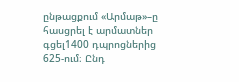ընթացքում «Արմաթ»–ը հասցրել է արմատներ գցել1400 դպրոցներից 625-ում։ Ընդ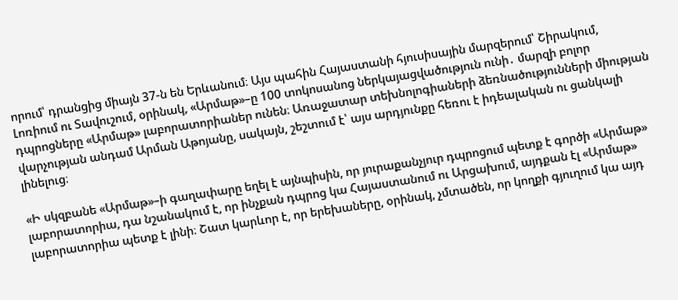որում՝ դրանցից միայն 37-ն են Երևանում։ Այս պահին Հայաստանի հյուսիսային մարզերում՝ Շիրակում, Լոռիում ու Տավուշում, օրինակ, «Արմաթ»–ը 100 տոկոսանոց ներկայացվածություն ունի․ մարզի բոլոր դպրոցները «Արմաթ» լաբորատորիաներ ունեն։ Առաջատար տեխնոլոգիաների ձեռնածությունների միության վարչության անդամ Արման Աթոյանը, սակայն, շեշտում է՝ այս արդյունքը հեռու է իդեալական ու ցանկալի լինելուց։

«Ի սկզբանե «Արմաթ»–ի գաղափարը եղել է այնպիսին, որ յուրաքանչյուր դպրոցում պետք է գործի «Արմաթ» լաբորատորիա, դա նշանակում է, որ ինչքան դպրոց կա Հայաստանում ու Արցախում, այդքան էլ «Արմաթ» լաբորատորիա պետք է լինի։ Շատ կարևոր է, որ երեխաները, օրինակ, չմտածեն, որ կողքի գյուղում կա այդ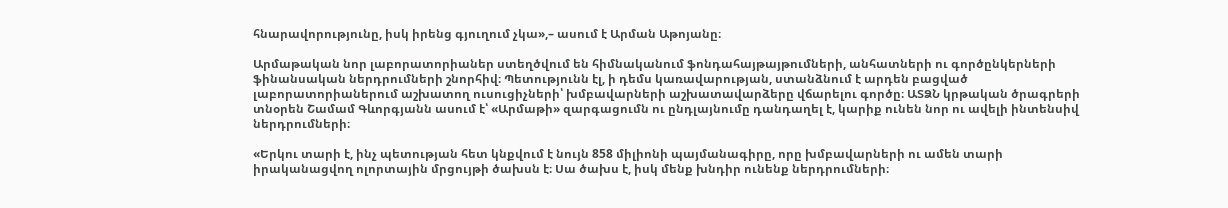հնարավորությունը, իսկ իրենց գյուղում չկա»,– ասում է Արման Աթոյանը։

Արմաթական նոր լաբորատորիաներ ստեղծվում են հիմնականում ֆոնդահայթայթումների, անհատների ու գործընկերների ֆինանսական ներդրումների շնորհիվ։ Պետությունն էլ, ի դեմս կառավարության, ստանձնում է արդեն բացված լաբորատորիաներում աշխատող ուսուցիչների՝ խմբավարների աշխատավարձերը վճարելու գործը։ ԱՏՁՆ կրթական ծրագրերի տնօրեն Շամամ Գևորգյանն ասում է՝ «Արմաթի» զարգացումն ու ընդլայնումը դանդաղել է, կարիք ունեն նոր ու ավելի ինտենսիվ ներդրումների։

«Երկու տարի է, ինչ պետության հետ կնքվում է նույն 858 միլիոնի պայմանագիրը, որը խմբավարների ու ամեն տարի իրականացվող ոլորտային մրցույթի ծախսն է։ Սա ծախս է, իսկ մենք խնդիր ունենք ներդրումների։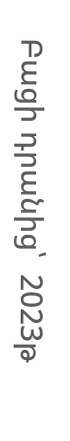Բացի դրանից՝  2023թ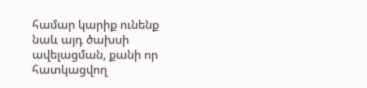համար կարիք ունենք նաև այդ ծախսի ավելացման, քանի որ հատկացվող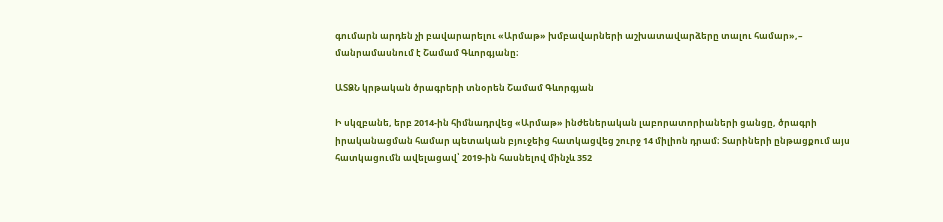գումարն արդեն չի բավարարելու «Արմաթ» խմբավարների աշխատավարձերը տալու համար»,– մանրամասնում է Շամամ Գևորգյանը։

ԱՏՁՆ կրթական ծրագրերի տնօրեն Շամամ Գևորգյան

Ի սկզբանե, երբ 2014-ին հիմնադրվեց «Արմաթ» ինժեներական լաբորատորիաների ցանցը, ծրագրի իրականացման համար պետական բյուջեից հատկացվեց շուրջ 14 միլիոն դրամ։ Տարիների ընթացքում այս հատկացումն ավելացավ՝ 2019-ին հասնելով մինչև 352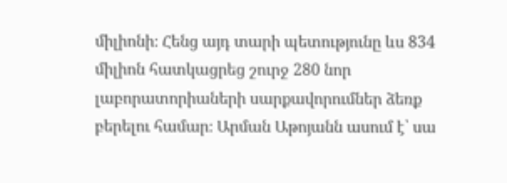միլիոնի։ Հենց այդ տարի պետությունը ևս 834 միլիոն հատկացրեց շուրջ 280 նոր լաբորատորիաների սարքավորումներ ձեռք բերելու համար։ Արման Աթոյանն ասում է՝ սա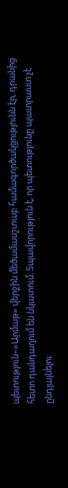պետություն–«Արմաթ» վերջին մեծամասշտաբ համագործակցությունն էր, դրանից հետո դանդաղում են նկատում։ Տպավորություն է, որ պետությունը պատրաստ չէ ընդլայնելու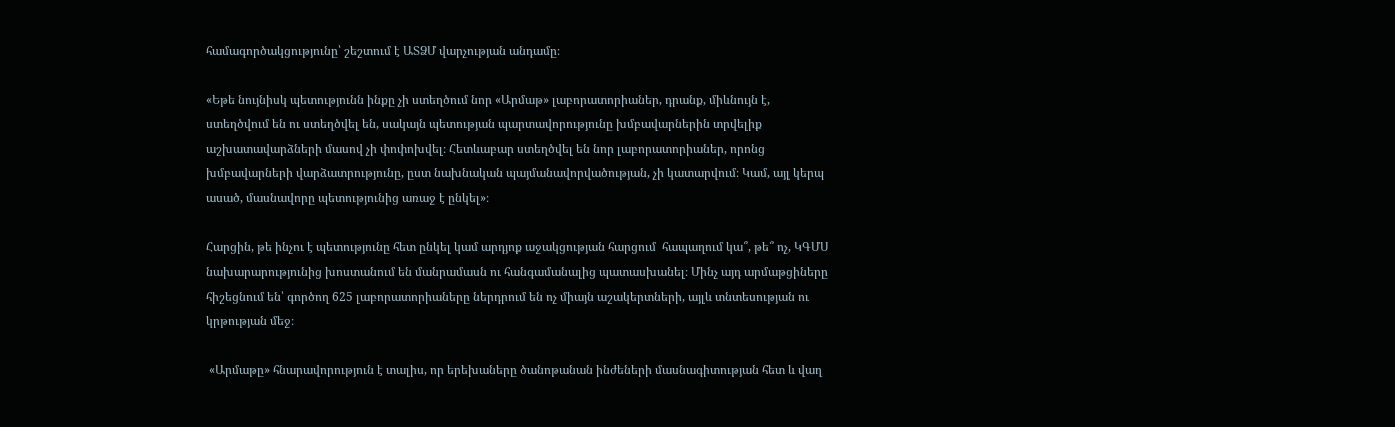համագործակցությունը՝ շեշտում է ԱՏՁՄ վարչության անդամը։

«Եթե նույնիսկ պետությունն ինքը չի ստեղծում նոր «Արմաթ» լաբորատորիաներ, դրանք, միևնույն է, ստեղծվում են ու ստեղծվել են, սակայն պետության պարտավորությունը խմբավարներին տրվելիք աշխատավարձների մասով չի փոփոխվել։ Հետևաբար ստեղծվել են նոր լաբորատորիաներ, որոնց խմբավարների վարձատրությունը, ըստ նախնական պայմանավորվածության, չի կատարվում։ Կամ, այլ կերպ ասած, մասնավորը պետությունից առաջ է ընկել»։

Հարցին, թե ինչու է պետությունը հետ ընկել կամ արդյոք աջակցության հարցում  հապաղում կա՞, թե՞ ոչ, ԿԳՄՍ  նախարարությունից խոստանում են մանրամասն ու հանգամանալից պատասխանել։ Մինչ այդ արմաթցիները հիշեցնում են՝ գործող 625 լաբորատորիաները ներդրում են ոչ միայն աշակերտների, այլև տնտեսության ու կրթության մեջ։

 «Արմաթը» հնարավորություն է տալիս, որ երեխաները ծանոթանան ինժեների մասնագիտության հետ և վաղ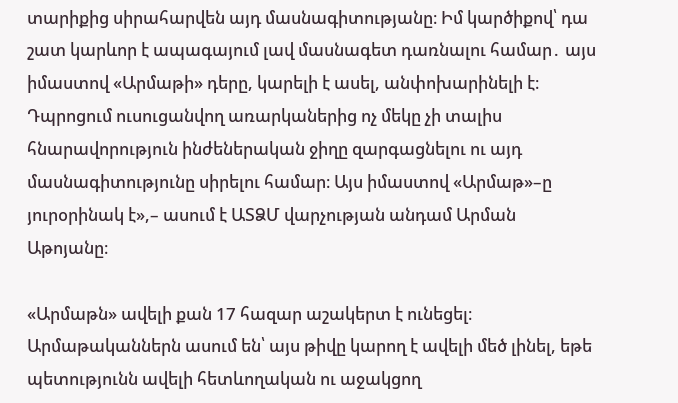տարիքից սիրահարվեն այդ մասնագիտությանը։ Իմ կարծիքով՝ դա շատ կարևոր է ապագայում լավ մասնագետ դառնալու համար․ այս իմաստով «Արմաթի» դերը, կարելի է ասել, անփոխարինելի է։ Դպրոցում ուսուցանվող առարկաներից ոչ մեկը չի տալիս հնարավորություն ինժեներական ջիղը զարգացնելու ու այդ մասնագիտությունը սիրելու համար։ Այս իմաստով «Արմաթ»–ը յուրօրինակ է»,– ասում է ԱՏՁՄ վարչության անդամ Արման Աթոյանը։

«Արմաթն» ավելի քան 17 հազար աշակերտ է ունեցել։ Արմաթականներն ասում են՝ այս թիվը կարող է ավելի մեծ լինել, եթե պետությունն ավելի հետևողական ու աջակցող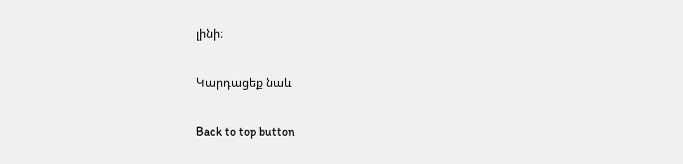լինի։

Կարդացեք նաև

Back to top button